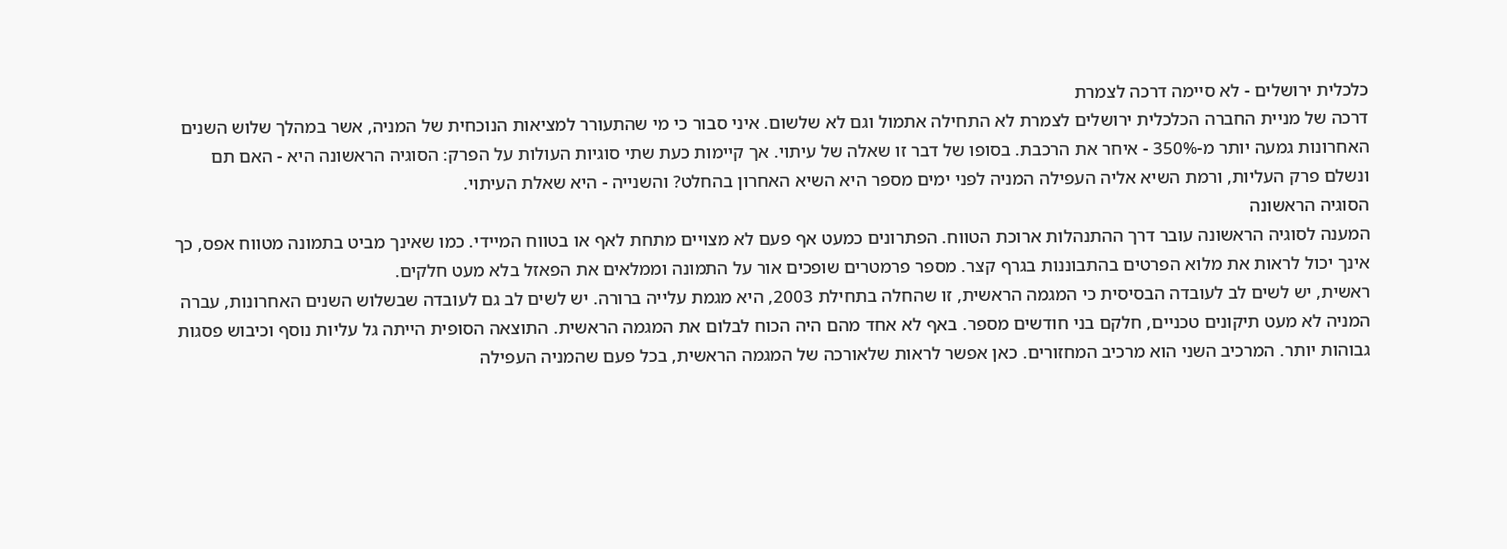כלכלית ירושלים - לא סיימה דרכה לצמרת
דרכה של מניית החברה הכלכלית ירושלים לצמרת לא התחילה אתמול וגם לא שלשום. איני סבור כי מי שהתעורר למציאות הנוכחית של המניה, אשר במהלך שלוש השנים האחרונות גמעה יותר מ-350% - איחר את הרכבת. בסופו של דבר זו שאלה של עיתוי. אך קיימות כעת שתי סוגיות העולות על הפרק: הסוגיה הראשונה היא - האם תם ונשלם פרק העליות, ורמת השיא אליה העפילה המניה לפני ימים מספר היא השיא האחרון בהחלט? והשנייה - היא שאלת העיתוי.
הסוגיה הראשונה
המענה לסוגיה הראשונה עובר דרך ההתנהלות ארוכת הטווח. הפתרונים כמעט אף פעם לא מצויים מתחת לאף או בטווח המיידי. כמו שאינך מביט בתמונה מטווח אפס, כך אינך יכול לראות את מלוא הפרטים בהתבוננות בגרף קצר. מספר פרמטרים שופכים אור על התמונה וממלאים את הפאזל בלא מעט חלקים.
ראשית, יש לשים לב לעובדה הבסיסית כי המגמה הראשית, זו שהחלה בתחילת 2003, היא מגמת עלייה ברורה. יש לשים לב גם לעובדה שבשלוש השנים האחרונות, עברה המניה לא מעט תיקונים טכניים, חלקם בני חודשים מספר. באף לא אחד מהם היה הכוח לבלום את המגמה הראשית. התוצאה הסופית הייתה גל עליות נוסף וכיבוש פסגות גבוהות יותר. המרכיב השני הוא מרכיב המחזורים. כאן אפשר לראות שלאורכה של המגמה הראשית, בכל פעם שהמניה העפילה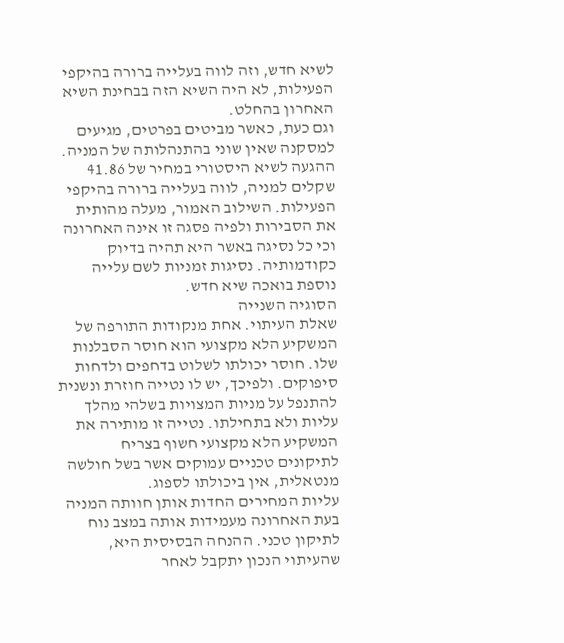לשיא חדש, וזה לווה בעלייה ברורה בהיקפי הפעילות, לא היה השיא הזה בבחינת השיא האחרון בהחלט.
וגם כעת, כאשר מביטים בפרטים, מגיעים למסקנה שאין שוני בהתנהלותה של המניה. ההגעה לשיא היסטורי במחיר של 41.86 שקלים למניה, לווה בעלייה ברורה בהיקפי הפעילות. השילוב האמור, מעלה מהותית את הסבירות ולפיה פסגה זו אינה האחרונה וכי כל נסיגה באשר היא תהיה בדיוק כקודמותיה. נסיגות זמניות לשם עלייה נוספת בואכה שיא חדש.
הסוגיה השנייה
שאלת העיתוי. אחת מנקודות התורפה של המשקיע הלא מקצועי הוא חוסר הסבלנות שלו. חוסר יכולתו לשלוט בדחפים ולדחות סיפוקים. ולפיכך, יש לו נטייה חוזרת ונשנית להתנפל על מניות המצויות בשלהי מהלך עליות ולא בתחילתו. נטייה זו מותירה את המשקיע הלא מקצועי חשוף בצריח לתיקונים טכניים עמוקים אשר בשל חולשה מנטאלית, אין ביכולתו לספוג.
עליות המחירים החדות אותן חוותה המניה בעת האחרונה מעמידות אותה במצב נוח לתיקון טכני. ההנחה הבסיסית היא, שהעיתוי הנכון יתקבל לאחר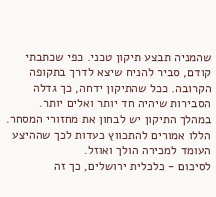שהמניה תבצע תיקון טכני. כפי שכתבתי קודם, סביר להניח שיצא לדרך בתקופה הקרובה. ככל שהתיקון ידחה, כך גדלה הסבירות שיהיה חד יותר ואלים יותר. במהלך התיקון יש לבחון את מחזורי המסחר. הללו אמורים להתכווץ כעדות לכך שההיצע העומד למכירה הולך ואוזל.
לסיכום - כלכלית ירושלים, כך זה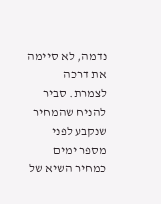נדמה, לא סיימה את דרכה לצמרת. סביר להניח שהמחיר שנקבע לפני מספר ימים כמחיר השיא של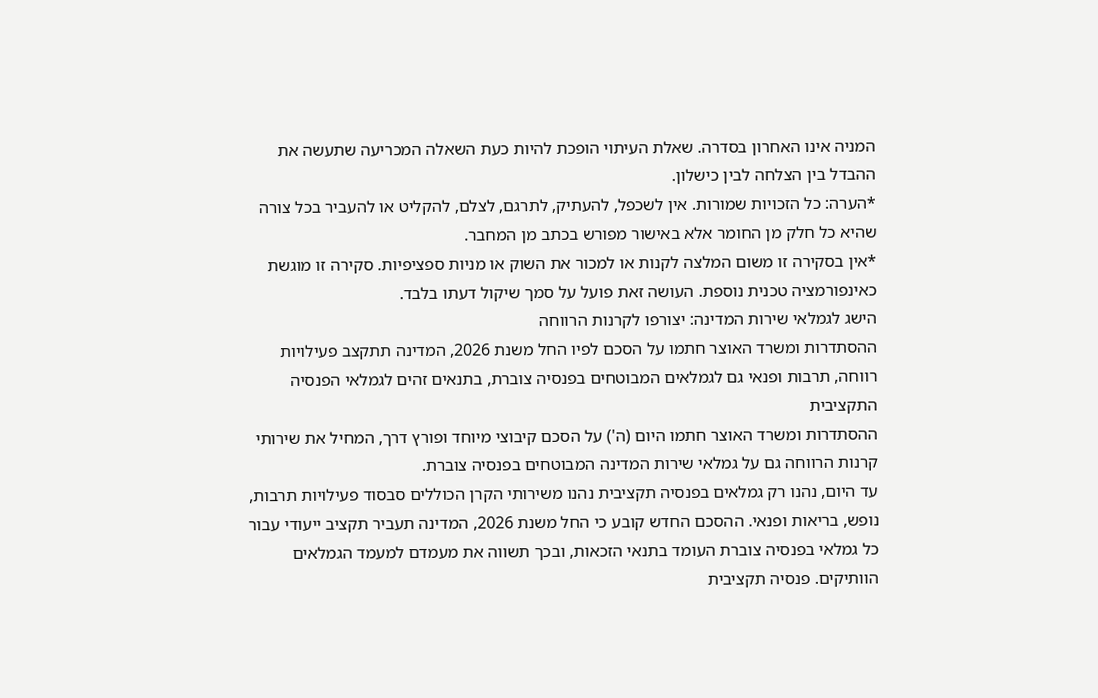המניה אינו האחרון בסדרה. שאלת העיתוי הופכת להיות כעת השאלה המכריעה שתעשה את ההבדל בין הצלחה לבין כישלון.
*הערה: כל הזכויות שמורות. אין לשכפל, להעתיק, לתרגם, לצלם, להקליט או להעביר בכל צורה שהיא כל חלק מן החומר אלא באישור מפורש בכתב מן המחבר.
*אין בסקירה זו משום המלצה לקנות או למכור את השוק או מניות ספציפיות. סקירה זו מוגשת כאינפורמציה טכנית נוספת. העושה זאת פועל על סמך שיקול דעתו בלבד.
הישג לגמלאי שירות המדינה: יצורפו לקרנות הרווחה
ההסתדרות ומשרד האוצר חתמו על הסכם לפיו החל משנת 2026, המדינה תתקצב פעילויות רווחה, תרבות ופנאי גם לגמלאים המבוטחים בפנסיה צוברת, בתנאים זהים לגמלאי הפנסיה התקציבית
ההסתדרות ומשרד האוצר חתמו היום (ה') על הסכם קיבוצי מיוחד ופורץ דרך, המחיל את שירותי קרנות הרווחה גם על גמלאי שירות המדינה המבוטחים בפנסיה צוברת.
עד היום, נהנו רק גמלאים בפנסיה תקציבית נהנו משירותי הקרן הכוללים סבסוד פעילויות תרבות, נופש, בריאות ופנאי. ההסכם החדש קובע כי החל משנת 2026, המדינה תעביר תקציב ייעודי עבור כל גמלאי בפנסיה צוברת העומד בתנאי הזכאות, ובכך תשווה את מעמדם למעמד הגמלאים הוותיקים. פנסיה תקציבית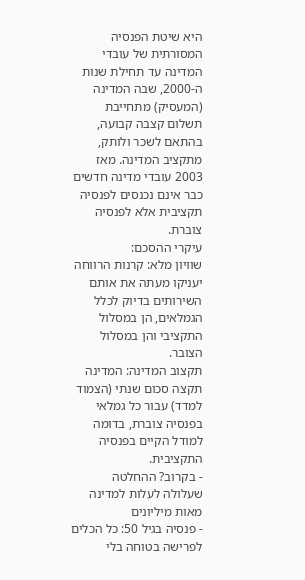היא שיטת הפנסיה המסורתית של עובדי המדינה עד תחילת שנות ה-2000, שבה המדינה (המעסיק) מתחייבת תשלום קצבה קבועה, בהתאם לשכר ולותק, מתקציב המדינה. מאז 2003 עובדי מדינה חדשים כבר אינם נכנסים לפנסיה תקציבית אלא לפנסיה צוברת.
עיקרי ההסכם:
שוויון מלא: קרנות הרווחה יעניקו מעתה את אותם השירותים בדיוק לכלל הגמלאים, הן במסלול התקציבי והן במסלול הצובר.
תקצוב המדינה: המדינה תקצה סכום שנתי (הצמוד למדד) עבור כל גמלאי בפנסיה צוברת, בדומה למודל הקיים בפנסיה התקציבית.
- בקרוב? ההחלטה שעלולה לעלות למדינה מאות מיליונים
- פנסיה בגיל 50: כל הכלים לפרישה בטוחה בלי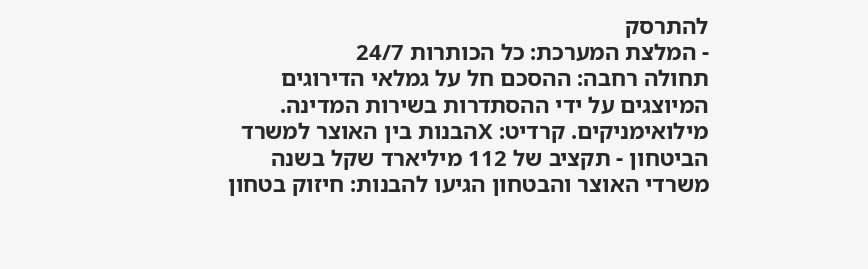להתרסק
- המלצת המערכת: כל הכותרות 24/7
תחולה רחבה: ההסכם חל על גמלאי הדירוגים המיוצגים על ידי ההסתדרות בשירות המדינה.
מילואימניקים. קרדיט: Xהבנות בין האוצר למשרד הביטחון - תקציב של 112 מיליארד שקל בשנה
משרדי האוצר והבטחון הגיעו להבנות: חיזוק בטחון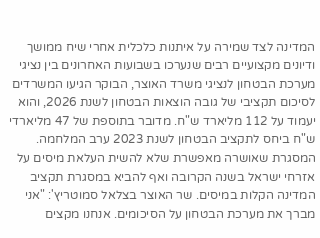המדינה לצד שמירה על איתנות כלכלית אחרי שיח ממושך ודיונים מקצועיים רבים שנערכו בשבועות האחרונים בין נציגי מערכת הבטחון לנציגי משרד האוצר, הבוקר הגיעו המשרדים לסיכום תקציבי של גובה הוצאות הבטחון לשנת 2026, והוא יעמוד על 112 מליארד ש"ח. מדובר בתוספת של 47 מליארדי ש"ח ביחס לתקציב הבטחון לשנת 2023 ערב המלחמה.
המסגרת שאושרה מאפשרת שלא להשית העלאת מיסים על אזרחי ישראל בשנה הקרובה ואף להביא במסגרת תקציב המדינה הקלות במיסים. שר האוצר בצלאל סמוטריץ': "אני מברך את מערכת הבטחון על הסיכומים. אנחנו מקצים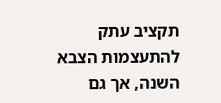תקציב עתק להתעצמות הצבא השנה, אך גם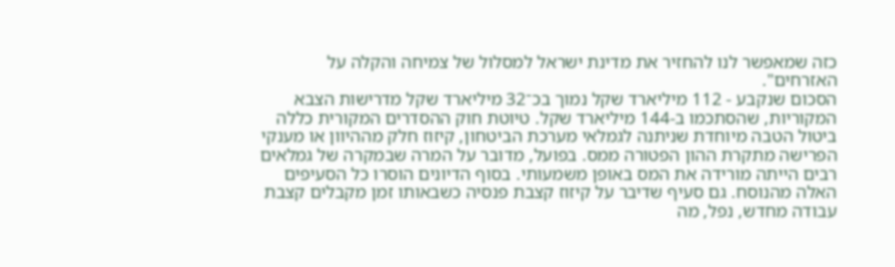כזה שמאפשר לנו להחזיר את מדינת ישראל למסלול של צמיחה והקלה על האזרחים".
הסכום שנקבע - 112 מיליארד שקל נמוך בכ־32 מיליארד שקל מדרישות הצבא המקוריות, שהסתכמו ב‑144 מיליארד שקל. טיוטת חוק ההסדרים המקורית כללה ביטול הטבה מיוחדת שניתנה לגמלאי מערכת הביטחון, קיזוז חלק מההיוון או מענקי הפרישה מתקרת ההון הפטורה ממס. בפועל, מדובר על המרה שבמקרה של גמלאים רבים הייתה מורידה את המס באופן משמעותי. בסוף הדיונים הוסרו כל הסעיפים האלה מהנוסח. גם סעיף שדיבר על קיזוז קצבת פנסיה כשבאותו זמן מקבלים קצבת עבודה מחדש, נפל, מה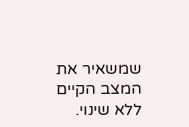שמשאיר את המצב הקיים ללא שינוי.